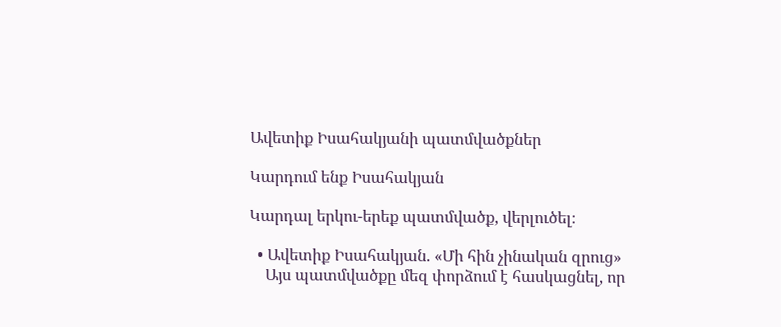Ավետիք Իսահակյանի պատմվածքներ

Կարդում ենք Իսահակյան

Կարդալ երկու-երեք պատմվածք, վերլուծել։

  • Ավետիք Իսահակյան. «Մի հին չինական զրուց»
    Այս պատմվածքը մեզ փորձում է հասկացնել, որ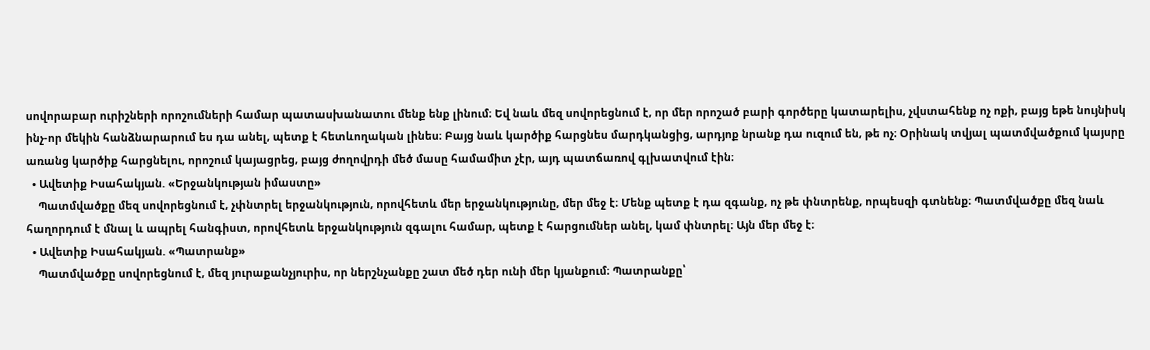սովորաբար ուրիշների որոշումների համար պատասխանատու մենք ենք լինում։ Եվ նաև մեզ սովորեցնում է, որ մեր որոշած բարի գործերը կատարելիս, չվստահենք ոչ ոքի, բայց եթե նույնիսկ ինչ-որ մեկին հանձնարարում ես դա անել, պետք է հետևողական լինես։ Բայց նաև կարծիք հարցնես մարդկանցից, արդյոք նրանք դա ուզում են, թե ոչ։ Օրինակ տվյալ պատմվածքում կայսրը առանց կարծիք հարցնելու, որոշում կայացրեց, բայց ժողովրդի մեծ մասը համամիտ չէր, այդ պատճառով գլխատվում էին։
  • Ավետիք Իսահակյան. «Երջանկության իմաստը»
    Պատմվածքը մեզ սովորեցնում է, չփնտրել երջանկություն, որովհետև մեր երջանկությունը, մեր մեջ է։ Մենք պետք է դա զգանք, ոչ թե փնտրենք, որպեսզի գտնենք։ Պատմվածքը մեզ նաև հաղորդում է մնալ և ապրել հանգիստ, որովհետև երջանկություն զգալու համար, պետք է հարցումներ անել, կամ փնտրել։ Այն մեր մեջ է։
  • Ավետիք Իսահակյան. «Պատրանք»
    Պատմվածքը սովորեցնում է, մեզ յուրաքանչյուրիս, որ ներշնչանքը շատ մեծ դեր ունի մեր կյանքում։ Պատրանքը՝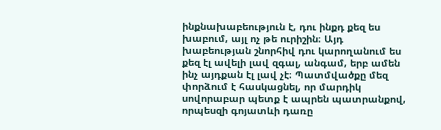ինքնախաբեություն է, դու ինքդ քեզ ես խաբում, այլ ոչ թե ուրիշին։ Այդ խաբեության շնորհիվ դու կարողանում ես քեզ էլ ավելի լավ զգալ, անգամ, երբ ամեն ինչ այդքան էլ լավ չէ։ Պատմվածքը մեզ փորձում է հասկացնել, որ մարդիկ սովորաբար պետք է ապրեն պատրանքով, որպեսզի գոյատևի դառը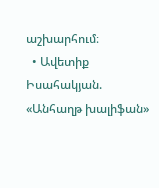աշխարհում։
  • Ավետիք Իսահակյան. «Անհաղթ խալիֆան»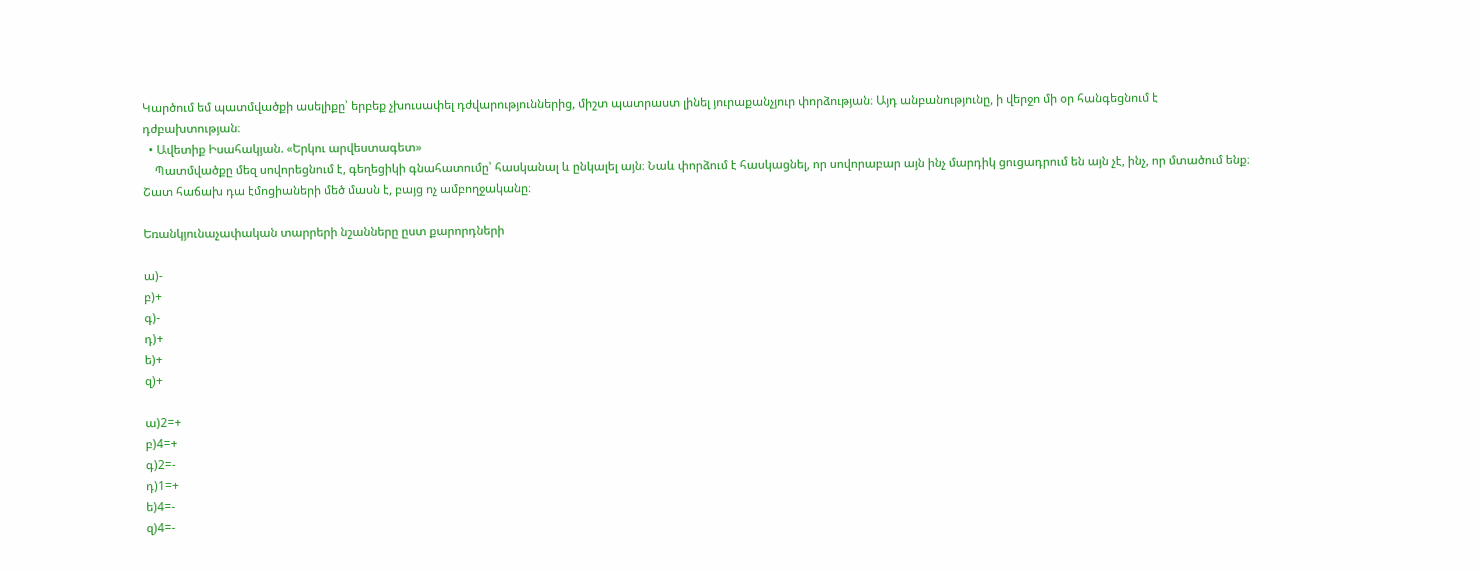Կարծում եմ պատմվածքի ասելիքը՝ երբեք չխուսափել դժվարություններից, միշտ պատրաստ լինել յուրաքանչյուր փորձության։ Այդ անբանությունը, ի վերջո մի օր հանգեցնում է դժբախտության։
  • Ավետիք Իսահակյան. «Երկու արվեստագետ»
    Պատմվածքը մեզ սովորեցնում է, գեղեցիկի գնահատումը՝ հասկանալ և ընկալել այն։ Նաև փորձում է հասկացնել, որ սովորաբար այն ինչ մարդիկ ցուցադրում են այն չէ, ինչ, որ մտածում ենք։ Շատ հաճախ դա էմոցիաների մեծ մասն է, բայց ոչ ամբողջականը։

Եռանկյունաչափական տարրերի նշանները ըստ քարորդների

ա)-
բ)+
գ)-
դ)+
ե)+
զ)+

ա)2=+
բ)4=+
գ)2=-
դ)1=+
ե)4=-
զ)4=-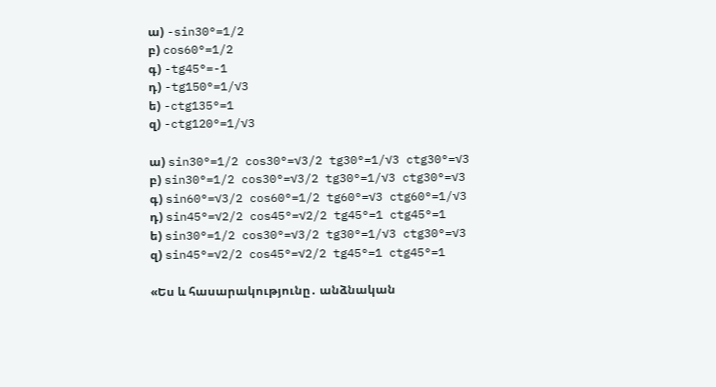ա) -sin30°=1/2
բ) cos60°=1/2
գ) -tg45°=-1
դ) -tg150°=1/√3
ե) -ctg135°=1
զ) -ctg120°=1/√3

ա) sin30°=1/2 cos30°=√3/2 tg30°=1/√3 ctg30°=√3
բ) sin30°=1/2 cos30°=√3/2 tg30°=1/√3 ctg30°=√3
գ) sin60°=√3/2 cos60°=1/2 tg60°=√3 ctg60°=1/√3
դ) sin45°=√2/2 cos45°=√2/2 tg45°=1 ctg45°=1
ե) sin30°=1/2 cos30°=√3/2 tg30°=1/√3 ctg30°=√3
զ) sin45°=√2/2 cos45°=√2/2 tg45°=1 ctg45°=1

«Ես և հասարակությունը․ անձնական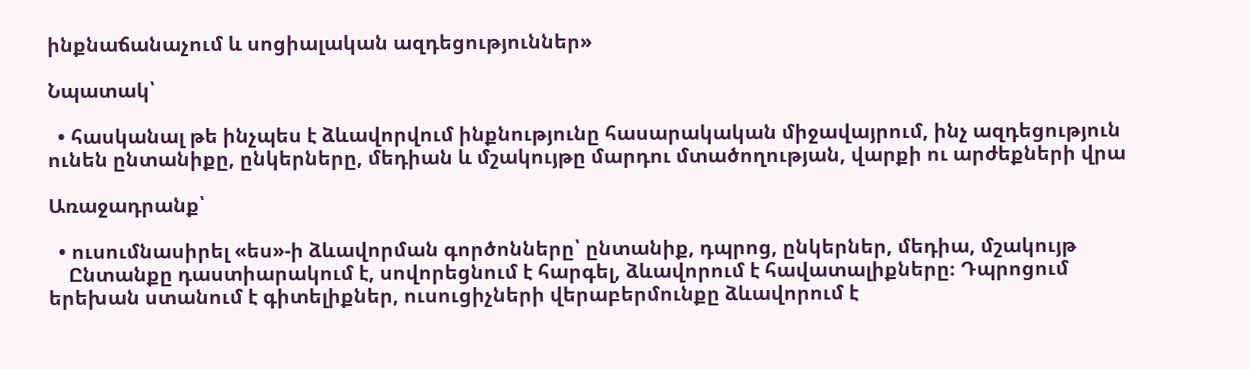ինքնաճանաչում և սոցիալական ազդեցություններ»

Նպատակ՝

  • հասկանալ թե ինչպես է ձևավորվում ինքնությունը հասարակական միջավայրում, ինչ ազդեցություն ունեն ընտանիքը, ընկերները, մեդիան և մշակույթը մարդու մտածողության, վարքի ու արժեքների վրա

Առաջադրանք՝

  • ուսումնասիրել «ես»-ի ձևավորման գործոնները՝ ընտանիք, դպրոց, ընկերներ, մեդիա, մշակույթ
    Ընտանքը դաստիարակում է, սովորեցնում է հարգել, ձևավորում է հավատալիքները։ Դպրոցում երեխան ստանում է գիտելիքներ, ուսուցիչների վերաբերմունքը ձևավորում է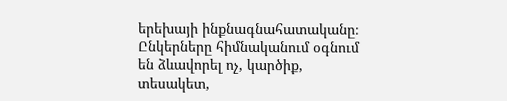երեխայի ինքնագնահատականը։ Ընկերները հիմնականում օգնում են ձևավորել ոչ, կարծիք, տեսակետ,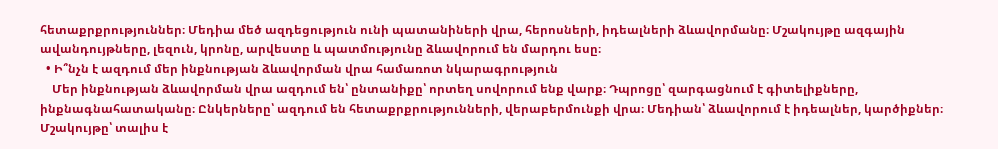հետաքրքրություններ։ Մեդիա մեծ ազդեցություն ունի պատանիների վրա, հերոսների, իդեալների ձևավորմանը։ Մշակույթը ազգային ավանդույթները, լեզուն, կրոնը, արվեստը և պատմությունը ձևավորում են մարդու եսը։
  • Ի՞նչն է ազդում մեր ինքնության ձևավորման վրա համառոտ նկարագրություն
    Մեր ինքնության ձևավորման վրա ազդում են՝ ընտանիքը՝ որտեղ սովորում ենք վարք։ Դպրոցը՝ զարգացնում է գիտելիքները, ինքնագնահատականը։ Ընկերները՝ ազդում են հետաքրքրությունների, վերաբերմունքի վրա։ Մեդիան՝ ձևավորում է իդեալներ, կարծիքներ։ Մշակույթը՝ տալիս է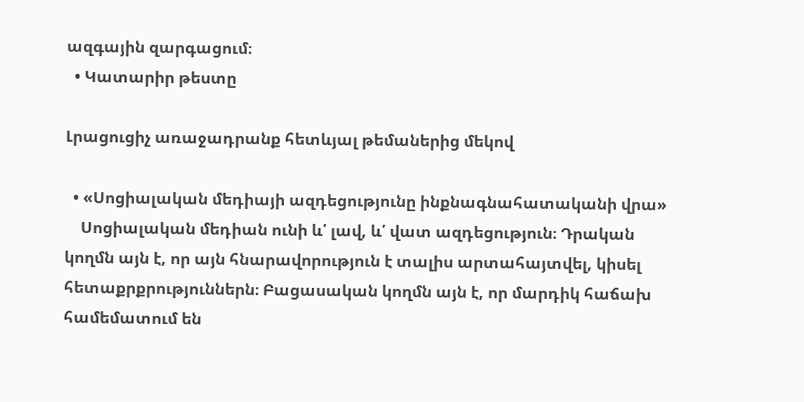ազգային զարգացում։
  • Կատարիր թեստը

Լրացուցիչ առաջադրանք հետևյալ թեմաներից մեկով

  • «Սոցիալական մեդիայի ազդեցությունը ինքնագնահատականի վրա»
    Սոցիալական մեդիան ունի և՛ լավ, և՛ վատ ազդեցություն։ Դրական կողմն այն է, որ այն հնարավորություն է տալիս արտահայտվել, կիսել հետաքրքրություններն։ Բացասական կողմն այն է, որ մարդիկ հաճախ համեմատում են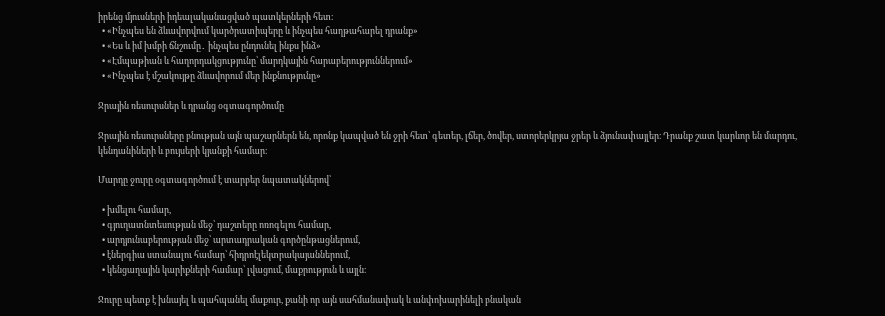իրենց մյուսների իդեալականացված պատկերների հետ։
  • «Ինչպես են ձևավորվում կարծրատիպերը և ինչպես հաղթահարել դրանք»
  • «Ես և իմ խմբի ճնշումը․ ինչպես ընդունել ինքս ինձ»
  • «Էմպաթիան և հաղորդակցությունը՝ մարդկային հարաբերություններում»
  • «Ինչպես է մշակույթը ձևավորում մեր ինքնությունը»

Ջրային ռեսուրսներ և դրանց օգտագործումը

Ջրային ռեսուրսները բնության այն պաշարներն են, որոնք կապված են ջրի հետ՝ գետեր, լճեր, ծովեր, ստորերկրյա ջրեր և ձյունափայլեր։ Դրանք շատ կարևոր են մարդու, կենդանիների և բույսերի կյանքի համար։

Մարդը ջուրը օգտագործում է տարբեր նպատակներով՝

  • խմելու համար,
  • գյուղատնտեսության մեջ՝ դաշտերը ոռոգելու համար,
  • արդյունաբերության մեջ՝ արտադրական գործընթացներում,
  • էներգիա ստանալու համար՝ հիդրոէլեկտրակայաններում,
  • կենցաղային կարիքների համար՝ լվացում, մաքրություն և այլն։

Ջուրը պետք է խնայել և պահպանել մաքուր, քանի որ այն սահմանափակ և անփոխարինելի բնական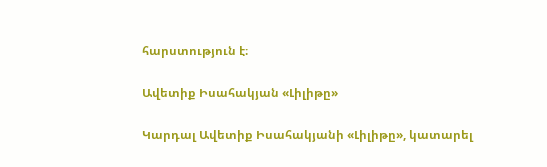հարստություն է։

Ավետիք Իսահակյան «Լիլիթը»

Կարդալ Ավետիք Իսահակյանի «Լիլիթը», կատարել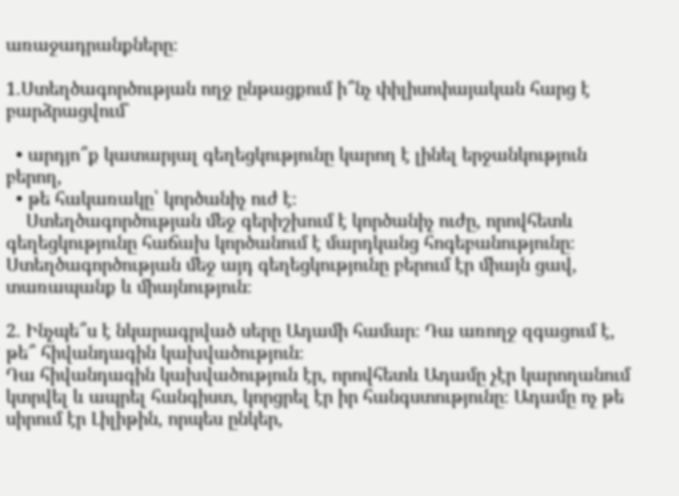առաջադրանքները։

1.Ստեղծագործության ողջ ընթացքում ի՞նչ փիլիսոփայական հարց է բարձրացվում`

  • արդյո՞ք կատարյալ գեղեցկությունը կարող է լինել երջանկություն բերող,
  • թե հակառակը՝ կործանիչ ուժ է։
    Ստեղծագործության մեջ գերիշխում է կործանիչ ուժը, որովհետև գեղեցկությունը հաճախ կործանում է մարդկանց հոգեբանությունը։ Ստեղծագործության մեջ այդ գեղեցկությունը բերում էր միայն ցավ, տառապանք և միայնություն։

2. Ինչպե՞ս է նկարագրված սերը Ադամի համար։ Դա առողջ զգացում է, թե՞ հիվանդագին կախվածություն։
Դա հիվանդագին կախվածություն էր, որովհետև Ադամը չէր կարողանում կտրվել և ապրել հանգիստ, կորցրել էր իր հանգստությունը։ Ադամը ոչ թե սիրում էր Լիլիթին, որպես ընկեր,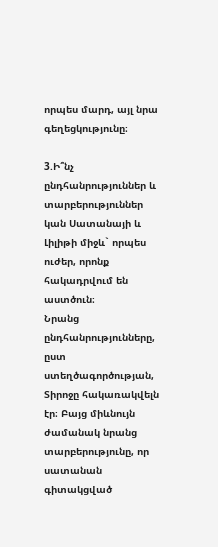որպես մարդ, այլ նրա գեղեցկությունը։

3.Ի՞նչ ընդհանրություններ և տարբերություններ կան Սատանայի և Լիլիթի միջև` որպես ուժեր, որոնք հակադրվում են աստծուն։
Նրանց ընդհանրությունները, ըստ ստեղծագործության, Տիրոջը հակառակվելն էր։ Բայց միևնույն ժամանակ նրանց տարբերությունը, որ սատանան գիտակցված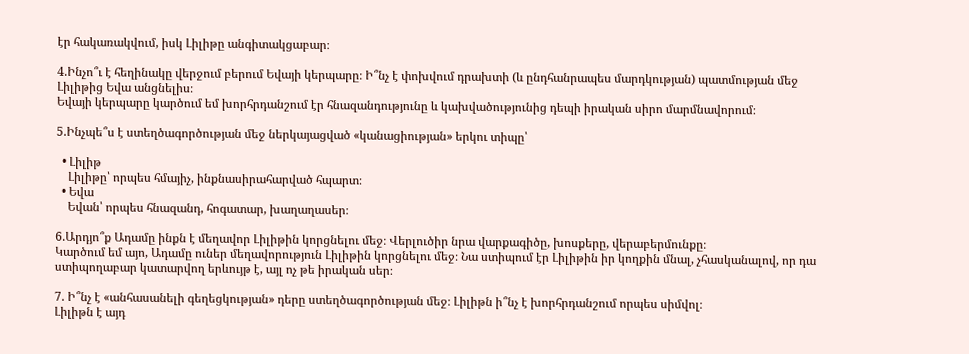էր հակառակվում, իսկ Լիլիթը անգիտակցաբար։

4.Ինչո՞ւ է հեղինակը վերջում բերում Եվայի կերպարը։ Ի՞նչ է փոխվում դրախտի (և ընդհանրապես մարդկության) պատմության մեջ Լիլիթից Եվա անցնելիս։
Եվայի կերպարը կարծում եմ խորհրդանշում էր հնազանդությունը և կախվածությունից դեպի իրական սիրո մարմնավորում։

5.Ինչպե՞ս է ստեղծագործության մեջ ներկայացված «կանացիության» երկու տիպը՝

  • Լիլիթ
    Լիլիթը՝ որպես հմայիչ, ինքնասիրահարված հպարտ։
  • Եվա
    Եվան՝ որպես հնազանդ, հոգատար, խաղաղասեր։

6.Արդյո՞ք Ադամը ինքն է մեղավոր Լիլիթին կորցնելու մեջ։ Վերլուծիր նրա վարքագիծը, խոսքերը, վերաբերմունքը։
Կարծում եմ այո, Ադամը ուներ մեղավորություն Լիլիթին կորցնելու մեջ։ Նա ստիպում էր Լիլիթին իր կողքին մնալ, չհասկանալով, որ դա ստիպողաբար կատարվող երևույթ է, այլ ոչ թե իրական սեր։

7. Ի՞նչ է «անհասանելի գեղեցկության» դերը ստեղծագործության մեջ։ Լիլիթն ի՞նչ է խորհրդանշում որպես սիմվոլ։
Լիլիթն է այդ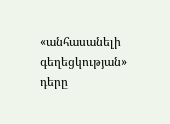«անհասանելի գեղեցկության» դերը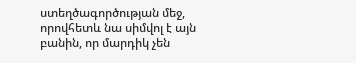ստեղծագործության մեջ, որովհետև նա սիմվոլ է այն բանին, որ մարդիկ չեն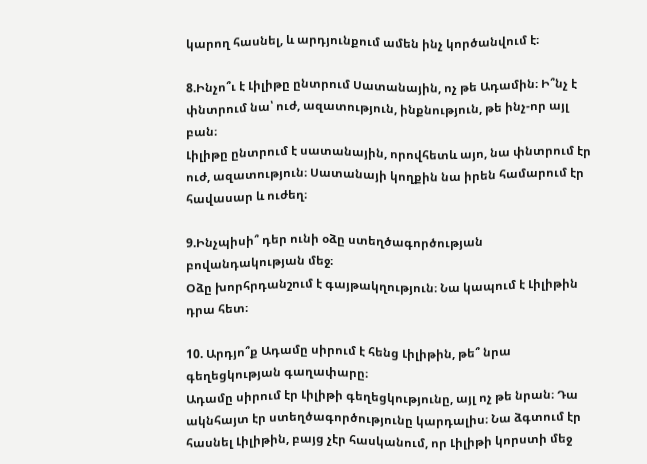կարող հասնել, և արդյունքում ամեն ինչ կործանվում է։

8.Ինչո՞ւ է Լիլիթը ընտրում Սատանային, ոչ թե Ադամին։ Ի՞նչ է փնտրում նա՝ ուժ, ազատություն, ինքնություն, թե ինչ-որ այլ բան։
Լիլիթը ընտրում է սատանային, որովհետև այո, նա փնտրում էր ուժ, ազատություն։ Սատանայի կողքին նա իրեն համարում էր հավասար և ուժեղ։

9.Ինչպիսի՞ դեր ունի օձը ստեղծագործության բովանդակության մեջ։
Օձը խորհրդանշում է գայթակղություն։ Նա կապում է Լիլիթին դրա հետ։

10. Արդյո՞ք Ադամը սիրում է հենց Լիլիթին, թե՞ նրա գեղեցկության գաղափարը։
Ադամը սիրում էր Լիլիթի գեղեցկությունը, այլ ոչ թե նրան։ Դա ակնհայտ էր ստեղծագործությունը կարդալիս։ Նա ձգտում էր հասնել Լիլիթին, բայց չէր հասկանում, որ Լիլիթի կորստի մեջ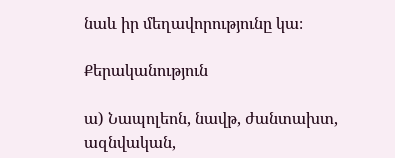նաև իր մեղավորությունը կա։

Քերականություն

ա) Նապոլեոն, նավթ, ժանտախտ, ազնվական,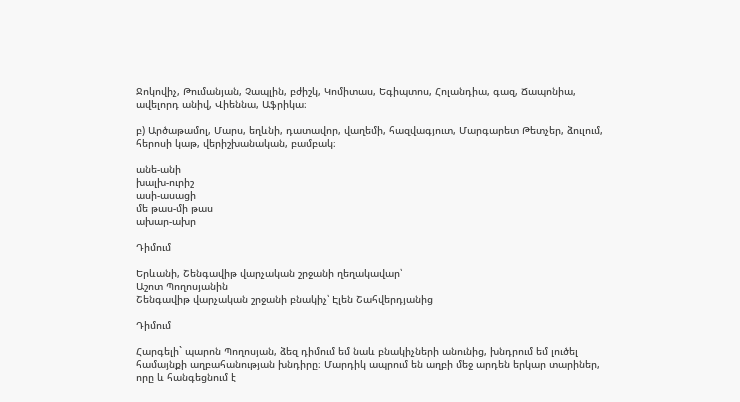Ջոկովիչ, Թումանյան, Չապլին, բժիշկ, Կոմիտաս, Եգիպտոս, Հոլանդիա, գազ, Ճապոնիա, ավելորդ անիվ, Վիեննա, Աֆրիկա։

բ) Արծաթամոլ, Մարս, եղևնի, դատավոր, վաղեմի, հազվագյուտ, Մարգարետ Թետչեր, ձուլում, հերոսի կաթ, վերիշխանական, բամբակ։

անե-անի
խալխ-ուրիշ
ասի-ասացի
մե թաս-մի թաս
ախար-ախր

Դիմում

Երևանի, Շենգավիթ վարչական շրջանի ղեղակավար՝
Աշոտ Պողոսյանին
Շենգավիթ վարչական շրջանի բնակիչ՝ Էլեն Շահվերդյանից

Դիմում

Հարգելի` պարոն Պողոսյան, ձեզ դիմում եմ նաև բնակիչների անունից, խնդրում եմ լուծել համայնքի աղբահանության խնդիրը։ Մարդիկ ապրում են աղբի մեջ արդեն երկար տարիներ, որը և հանգեցնում է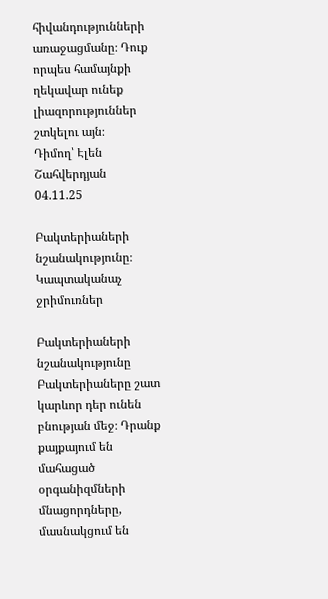հիվանդությունների առաջացմանը։ Դուք որպես համայնքի ղեկավար ունեք լիազորություններ շտկելու այն։
Դիմող՝ Էլեն Շահվերդյան
04.11.25

Բակտերիաների նշանակությունը։ Կապտականաչ ջրիմուռներ

Բակտերիաների նշանակությունը
Բակտերիաները շատ կարևոր դեր ունեն բնության մեջ։ Դրանք քայքայում են մահացած օրգանիզմների մնացորդները, մասնակցում են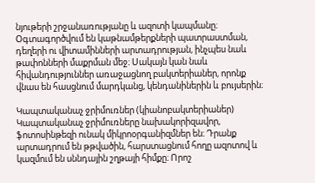նյութերի շրջանառությանը և ազոտի կապմանը։ Օգտագործվում են կաթնամթերքների պատրաստման, դեղերի ու վիտամինների արտադրության, ինչպես նաև թափոնների մաքրման մեջ։ Սակայն կան նաև հիվանդություններ առաջացնող բակտերիաներ, որոնք վնաս են հասցնում մարդկանց, կենդանիներին և բույսերին։

Կապտականաչ ջրիմուռներ (կիանոբակտերիաներ)
Կապտականաչ ջրիմուռները նախակորիզավոր, ֆոտոսինթեզի ունակ միկրոօրգանիզմներ են։ Դրանք արտադրում են թթվածին, հարստացնում հողը ազոտով և կազմում են սննդային շղթայի հիմքը։ Որոշ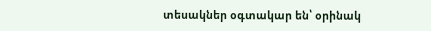տեսակներ օգտակար են՝ օրինակ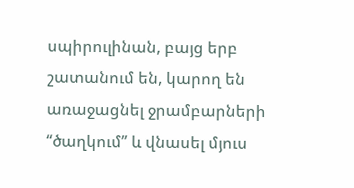սպիրուլինան, բայց երբ շատանում են, կարող են առաջացնել ջրամբարների “ծաղկում” և վնասել մյուս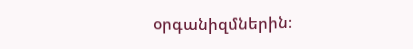օրգանիզմներին։